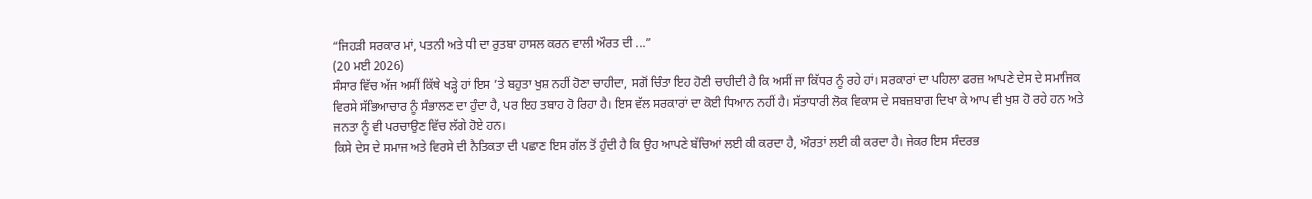“ਜਿਹੜੀ ਸਰਕਾਰ ਮਾਂ, ਪਤਨੀ ਅਤੇ ਧੀ ਦਾ ਰੁਤਬਾ ਹਾਸਲ ਕਰਨ ਵਾਲੀ ਔਰਤ ਦੀ ...”
(20 ਮਈ 2026)
ਸੰਸਾਰ ਵਿੱਚ ਅੱਜ ਅਸੀਂ ਕਿੱਥੇ ਖੜ੍ਹੇ ਹਾਂ ਇਸ ’ਤੇ ਬਹੁਤਾ ਖੁਸ਼ ਨਹੀਂ ਹੋਣਾ ਚਾਹੀਦਾ, ਸਗੋਂ ਚਿੰਤਾ ਇਹ ਹੋਣੀ ਚਾਹੀਦੀ ਹੈ ਕਿ ਅਸੀਂ ਜਾ ਕਿੱਧਰ ਨੂੰ ਰਹੇ ਹਾਂ। ਸਰਕਾਰਾਂ ਦਾ ਪਹਿਲਾ ਫਰਜ਼ ਆਪਣੇ ਦੇਸ ਦੇ ਸਮਾਜਿਕ ਵਿਰਸੇ ਸੱਭਿਆਚਾਰ ਨੂੰ ਸੰਭਾਲਣ ਦਾ ਹੁੰਦਾ ਹੈ, ਪਰ ਇਹ ਤਬਾਹ ਹੋ ਰਿਹਾ ਹੈ। ਇਸ ਵੱਲ ਸਰਕਾਰਾਂ ਦਾ ਕੋਈ ਧਿਆਨ ਨਹੀਂ ਹੈ। ਸੱਤਾਧਾਰੀ ਲੋਕ ਵਿਕਾਸ ਦੇ ਸਬਜ਼ਬਾਗ ਦਿਖਾ ਕੇ ਆਪ ਵੀ ਖੁਸ਼ ਹੋ ਰਹੇ ਹਨ ਅਤੇ ਜਨਤਾ ਨੂੰ ਵੀ ਪਰਚਾਉਣ ਵਿੱਚ ਲੱਗੇ ਹੋਏ ਹਨ।
ਕਿਸੇ ਦੇਸ ਦੇ ਸਮਾਜ ਅਤੇ ਵਿਰਸੇ ਦੀ ਨੈਤਿਕਤਾ ਦੀ ਪਛਾਣ ਇਸ ਗੱਲ ਤੋਂ ਹੁੰਦੀ ਹੈ ਕਿ ਉਹ ਆਪਣੇ ਬੱਚਿਆਂ ਲਈ ਕੀ ਕਰਦਾ ਹੈ, ਔਰਤਾਂ ਲਈ ਕੀ ਕਰਦਾ ਹੈ। ਜੇਕਰ ਇਸ ਸੰਦਰਭ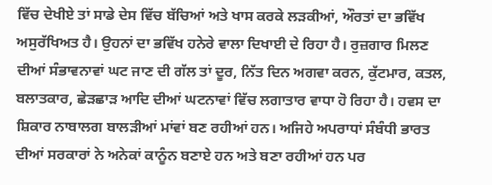ਵਿੱਚ ਦੇਖੀਏ ਤਾਂ ਸਾਡੇ ਦੇਸ ਵਿੱਚ ਬੱਚਿਆਂ ਅਤੇ ਖਾਸ ਕਰਕੇ ਲੜਕੀਆਂ, ਔਰਤਾਂ ਦਾ ਭਵਿੱਖ ਅਸੁਰੱਖਿਅਤ ਹੈ। ਉਹਨਾਂ ਦਾ ਭਵਿੱਖ ਹਨੇਰੇ ਵਾਲਾ ਦਿਖਾਈ ਦੇ ਰਿਹਾ ਹੈ। ਰੁਜ਼ਗਾਰ ਮਿਲਣ ਦੀਆਂ ਸੰਭਾਵਨਾਵਾਂ ਘਟ ਜਾਣ ਦੀ ਗੱਲ ਤਾਂ ਦੂਰ, ਨਿੱਤ ਦਿਨ ਅਗਵਾ ਕਰਨ, ਕੁੱਟਮਾਰ, ਕਤਲ, ਬਲਾਤਕਾਰ, ਛੇੜਛਾੜ ਆਦਿ ਦੀਆਂ ਘਟਨਾਵਾਂ ਵਿੱਚ ਲਗਾਤਾਰ ਵਾਧਾ ਹੋ ਰਿਹਾ ਹੈ। ਹਵਸ ਦਾ ਸ਼ਿਕਾਰ ਨਾਬਾਲਗ ਬਾਲੜੀਆਂ ਮਾਂਵਾਂ ਬਣ ਰਹੀਆਂ ਹਨ। ਅਜਿਹੇ ਅਪਰਾਧਾਂ ਸੰਬੰਧੀ ਭਾਰਤ ਦੀਆਂ ਸਰਕਾਰਾਂ ਨੇ ਅਨੇਕਾਂ ਕਾਨੂੰਨ ਬਣਾਏ ਹਨ ਅਤੇ ਬਣਾ ਰਹੀਆਂ ਹਨ ਪਰ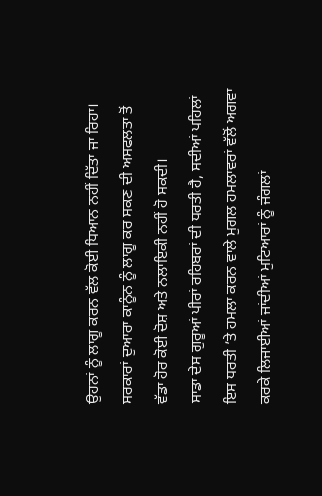ਉਹਨਾਂ ਨੂੰ ਲਾਗੂ ਕਰਨ ਵੱਲ ਕੋਈ ਧਿਆਨ ਨਹੀਂ ਦਿੱਤਾ ਜਾ ਰਿਹਾ। ਸਰਕਾਰਾਂ ਦੁਆਰਾ ਕਾਨੂੰਨ ਨੂੰ ਲਾਗੂ ਕਰ ਸਕਣ ਦੀ ਅਸਫਲਤਾ ਤੋਂ ਵੱਡਾ ਹੋਰ ਕੋਈ ਦੋਸ਼ ਅਤੇ ਨਲਾਇਕੀ ਨਹੀਂ ਹੋ ਸਕਦੀ।
ਸਾਡਾ ਦੇਸ ਗੁਰੂਆਂ ਪੀਰਾਂ ਰਹਿਬਰਾਂ ਦੀ ਧਰਤੀ ਹੈ, ਸਦੀਆਂ ਪਹਿਲਾਂ ਇਸ ਧਰਤੀ ’ਤੇ ਹਮਲਾ ਕਰਨ ਵਾਲੇ ਮੁਗਲ ਹਮਲਾਵਰਾਂ ਵੱਲੋਂ ਅਗਵਾ ਕਰਕੇ ਲਿਜਾਈਆਂ ਜਾਂਦੀਆਂ ਮੁਟਿਆਰਾਂ ਨੂੰ ਜੰਗਲਾਂ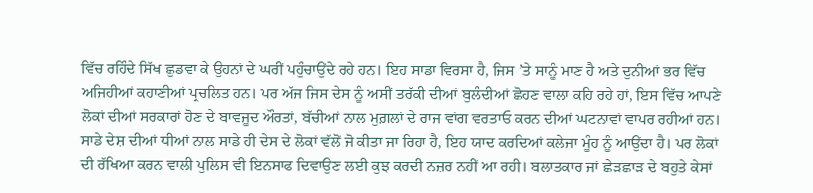ਵਿੱਚ ਰਹਿੰਦੇ ਸਿੱਖ ਛੁਡਵਾ ਕੇ ਉਹਨਾਂ ਦੇ ਘਰੀਂ ਪਹੁੰਚਾਉਂਦੇ ਰਹੇ ਹਨ। ਇਹ ਸਾਡਾ ਵਿਰਸਾ ਹੈ, ਜਿਸ ’ਤੇ ਸਾਨੂੰ ਮਾਣ ਹੈ ਅਤੇ ਦੁਨੀਆਂ ਭਰ ਵਿੱਚ ਅਜਿਹੀਆਂ ਕਹਾਣੀਆਂ ਪ੍ਰਚਲਿਤ ਹਨ। ਪਰ ਅੱਜ ਜਿਸ ਦੇਸ ਨੂੰ ਅਸੀਂ ਤਰੱਕੀ ਦੀਆਂ ਬੁਲੰਦੀਆਂ ਛੋਹਣ ਵਾਲਾ ਕਹਿ ਰਹੇ ਹਾਂ, ਇਸ ਵਿੱਚ ਆਪਣੇ ਲੋਕਾਂ ਦੀਆਂ ਸਰਕਾਰਾਂ ਹੋਣ ਦੇ ਬਾਵਜੂਦ ਔਰਤਾਂ, ਬੱਚੀਆਂ ਨਾਲ ਮੁਗ਼ਲਾਂ ਦੇ ਰਾਜ ਵਾਂਗ ਵਰਤਾਓ ਕਰਨ ਦੀਆਂ ਘਟਨਾਵਾਂ ਵਾਪਰ ਰਹੀਆਂ ਹਨ। ਸਾਡੇ ਦੇਸ਼ ਦੀਆਂ ਧੀਆਂ ਨਾਲ ਸਾਡੇ ਹੀ ਦੇਸ ਦੇ ਲੋਕਾਂ ਵੱਲੋਂ ਜੋ ਕੀਤਾ ਜਾ ਰਿਹਾ ਹੈ, ਇਹ ਯਾਦ ਕਰਦਿਆਂ ਕਲੇਜਾ ਮੂੰਹ ਨੂੰ ਆਉਂਦਾ ਹੈ। ਪਰ ਲੋਕਾਂ ਦੀ ਰੱਖਿਆ ਕਰਨ ਵਾਲੀ ਪੁਲਿਸ ਵੀ ਇਨਸਾਫ ਦਿਵਾਉਣ ਲਈ ਕੁਝ ਕਰਦੀ ਨਜ਼ਰ ਨਹੀਂ ਆ ਰਹੀ। ਬਲਾਤਕਾਰ ਜਾਂ ਛੇੜਛਾੜ ਦੇ ਬਹੁਤੇ ਕੇਸਾਂ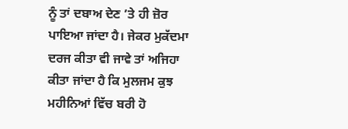ਨੂੰ ਤਾਂ ਦਬਾਅ ਦੇਣ ’ਤੇ ਹੀ ਜ਼ੋਰ ਪਾਇਆ ਜਾਂਦਾ ਹੈ। ਜੇਕਰ ਮੁਕੱਦਮਾ ਦਰਜ ਕੀਤਾ ਵੀ ਜਾਵੇ ਤਾਂ ਅਜਿਹਾ ਕੀਤਾ ਜਾਂਦਾ ਹੈ ਕਿ ਮੁਲਜਮ ਕੁਝ ਮਹੀਨਿਆਂ ਵਿੱਚ ਬਰੀ ਹੋ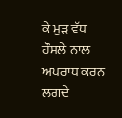ਕੇ ਮੁੜ ਵੱਧ ਹੌਸਲੇ ਨਾਲ ਅਪਰਾਧ ਕਰਨ ਲਗਦੇ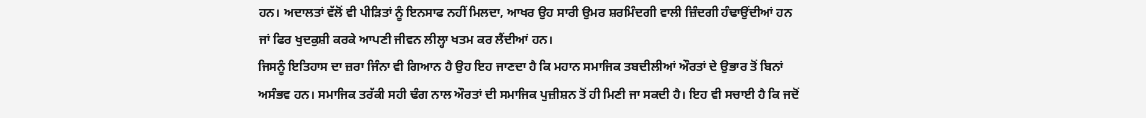ਹਨ। ਅਦਾਲਤਾਂ ਵੱਲੋਂ ਵੀ ਪੀੜਿਤਾਂ ਨੂੰ ਇਨਸਾਫ ਨਹੀਂ ਮਿਲਦਾ, ਆਖਰ ਉਹ ਸਾਰੀ ਉਮਰ ਸ਼ਰਮਿੰਦਗੀ ਵਾਲੀ ਜ਼ਿੰਦਗੀ ਹੰਢਾਉਂਦੀਆਂ ਹਨ ਜਾਂ ਫਿਰ ਖੁਦਕੁਸ਼ੀ ਕਰਕੇ ਆਪਣੀ ਜੀਵਨ ਲੀਲ੍ਹਾ ਖਤਮ ਕਰ ਲੈਂਦੀਆਂ ਹਨ।
ਜਿਸਨੂੰ ਇਤਿਹਾਸ ਦਾ ਜ਼ਰਾ ਜਿੰਨਾ ਵੀ ਗਿਆਨ ਹੈ ਉਹ ਇਹ ਜਾਣਦਾ ਹੈ ਕਿ ਮਹਾਨ ਸਮਾਜਿਕ ਤਬਦੀਲੀਆਂ ਔਰਤਾਂ ਦੇ ਉਭਾਰ ਤੋਂ ਬਿਨਾਂ ਅਸੰਭਵ ਹਨ। ਸਮਾਜਿਕ ਤਰੱਕੀ ਸਹੀ ਢੰਗ ਨਾਲ ਔਰਤਾਂ ਦੀ ਸਮਾਜਿਕ ਪੁਜ਼ੀਸ਼ਨ ਤੋਂ ਹੀ ਮਿਣੀ ਜਾ ਸਕਦੀ ਹੈ। ਇਹ ਵੀ ਸਚਾਈ ਹੈ ਕਿ ਜਦੋਂ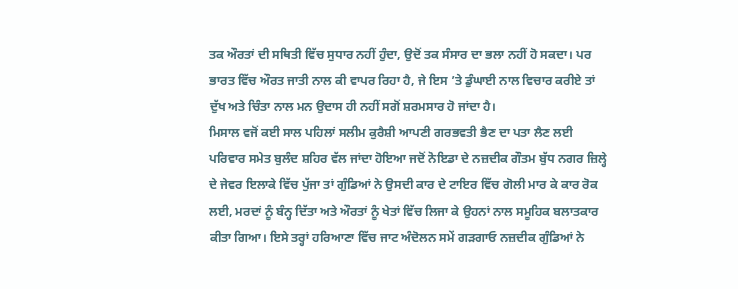ਤਕ ਔਰਤਾਂ ਦੀ ਸਥਿਤੀ ਵਿੱਚ ਸੁਧਾਰ ਨਹੀਂ ਹੁੰਦਾ, ਉਦੋਂ ਤਕ ਸੰਸਾਰ ਦਾ ਭਲਾ ਨਹੀਂ ਹੋ ਸਕਦਾ। ਪਰ ਭਾਰਤ ਵਿੱਚ ਔਰਤ ਜਾਤੀ ਨਾਲ ਕੀ ਵਾਪਰ ਰਿਹਾ ਹੈ, ਜੇ ਇਸ ’ਤੇ ਡੁੰਘਾਈ ਨਾਲ ਵਿਚਾਰ ਕਰੀਏ ਤਾਂ ਦੁੱਖ ਅਤੇ ਚਿੰਤਾ ਨਾਲ ਮਨ ਉਦਾਸ ਹੀ ਨਹੀਂ ਸਗੋਂ ਸ਼ਰਮਸਾਰ ਹੋ ਜਾਂਦਾ ਹੈ।
ਮਿਸਾਲ ਵਜੋਂ ਕਈ ਸਾਲ ਪਹਿਲਾਂ ਸਲੀਮ ਕੁਰੈਸ਼ੀ ਆਪਣੀ ਗਰਭਵਤੀ ਭੈਣ ਦਾ ਪਤਾ ਲੈਣ ਲਈ ਪਰਿਵਾਰ ਸਮੇਤ ਬੁਲੰਦ ਸ਼ਹਿਰ ਵੱਲ ਜਾਂਦਾ ਹੋਇਆ ਜਦੋਂ ਨੋਇਡਾ ਦੇ ਨਜ਼ਦੀਕ ਗੌਤਮ ਬੁੱਧ ਨਗਰ ਜ਼ਿਲ੍ਹੇ ਦੇ ਜੇਵਰ ਇਲਾਕੇ ਵਿੱਚ ਪੁੱਜਾ ਤਾਂ ਗੁੰਡਿਆਂ ਨੇ ਉਸਦੀ ਕਾਰ ਦੇ ਟਾਇਰ ਵਿੱਚ ਗੋਲੀ ਮਾਰ ਕੇ ਕਾਰ ਰੋਕ ਲਈ, ਮਰਦਾਂ ਨੂੰ ਬੰਨ੍ਹ ਦਿੱਤਾ ਅਤੇ ਔਰਤਾਂ ਨੂੰ ਖੇਤਾਂ ਵਿੱਚ ਲਿਜਾ ਕੇ ਉਹਨਾਂ ਨਾਲ ਸਮੂਹਿਕ ਬਲਾਤਕਾਰ ਕੀਤਾ ਗਿਆ। ਇਸੇ ਤਰ੍ਹਾਂ ਹਰਿਆਣਾ ਵਿੱਚ ਜਾਟ ਅੰਦੋਲਨ ਸਮੇਂ ਗੜਗਾਓ ਨਜ਼ਦੀਕ ਗੁੰਡਿਆਂ ਨੇ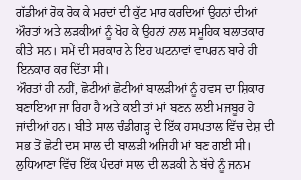ਗੱਡੀਆਂ ਰੋਕ ਰੋਕ ਕੇ ਮਰਦਾਂ ਦੀ ਕੁੱਟ ਮਾਰ ਕਰਦਿਆਂ ਉਹਨਾਂ ਦੀਆਂ ਔਰਤਾਂ ਅਤੇ ਲੜਕੀਆਂ ਨੂੰ ਖੋਹ ਕੇ ਉਹਨਾਂ ਨਾਲ ਸਮੂਹਿਕ ਬਲਾਤਕਾਰ ਕੀਤੇ ਸਨ। ਸਮੇਂ ਦੀ ਸਰਕਾਰ ਨੇ ਇਹ ਘਟਨਾਵਾਂ ਵਾਪਰਨ ਬਾਰੇ ਹੀ ਇਨਕਾਰ ਕਰ ਦਿੱਤਾ ਸੀ।
ਔਰਤਾਂ ਹੀ ਨਹੀਂ, ਛੋਟੀਆਂ ਛੋਟੀਆਂ ਬਾਲੜੀਆਂ ਨੂੰ ਹਵਸ ਦਾ ਸ਼ਿਕਾਰ ਬਣਾਇਆ ਜਾ ਰਿਹਾ ਹੈ ਅਤੇ ਕਈ ਤਾਂ ਮਾਂ ਬਣਨ ਲਈ ਮਜਬੂਰ ਹੋ ਜਾਂਦੀਆਂ ਹਨ। ਬੀਤੇ ਸਾਲ ਚੰਡੀਗੜ੍ਹ ਦੇ ਇੱਕ ਹਸਪਤਾਲ ਵਿੱਚ ਦੇਸ਼ ਦੀ ਸਭ ਤੋਂ ਛੋਟੀ ਦਸ ਸਾਲ ਦੀ ਬਾਲੜੀ ਅਜਿਹੀ ਮਾਂ ਬਣ ਗਈ ਸੀ। ਲੁਧਿਆਣਾ ਵਿੱਚ ਇੱਕ ਪੰਦਰਾਂ ਸਾਲ ਦੀ ਲੜਕੀ ਨੇ ਬੱਚੇ ਨੂੰ ਜਨਮ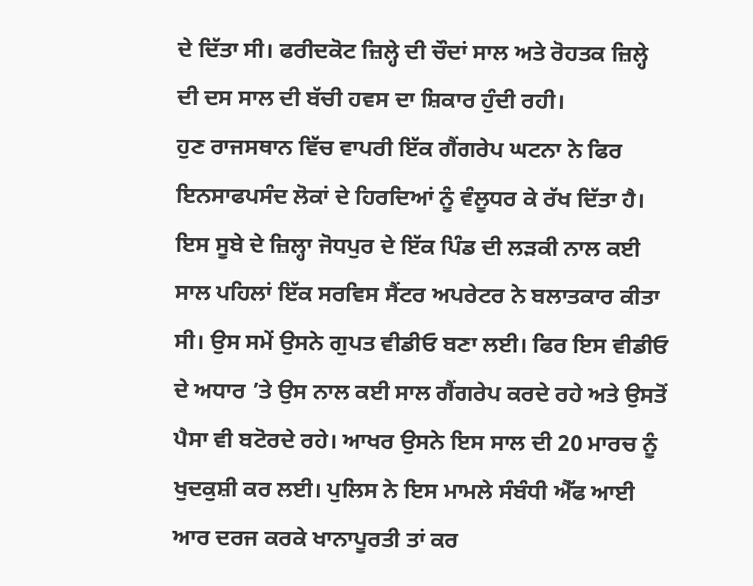ਦੇ ਦਿੱਤਾ ਸੀ। ਫਰੀਦਕੋਟ ਜ਼ਿਲ੍ਹੇ ਦੀ ਚੌਦਾਂ ਸਾਲ ਅਤੇ ਰੋਹਤਕ ਜ਼ਿਲ੍ਹੇ ਦੀ ਦਸ ਸਾਲ ਦੀ ਬੱਚੀ ਹਵਸ ਦਾ ਸ਼ਿਕਾਰ ਹੁੰਦੀ ਰਹੀ।
ਹੁਣ ਰਾਜਸਥਾਨ ਵਿੱਚ ਵਾਪਰੀ ਇੱਕ ਗੈਂਗਰੇਪ ਘਟਨਾ ਨੇ ਫਿਰ ਇਨਸਾਫਪਸੰਦ ਲੋਕਾਂ ਦੇ ਹਿਰਦਿਆਂ ਨੂੰ ਵੰਲੂਧਰ ਕੇ ਰੱਖ ਦਿੱਤਾ ਹੈ। ਇਸ ਸੂਬੇ ਦੇ ਜ਼ਿਲ੍ਹਾ ਜੋਧਪੁਰ ਦੇ ਇੱਕ ਪਿੰਡ ਦੀ ਲੜਕੀ ਨਾਲ ਕਈ ਸਾਲ ਪਹਿਲਾਂ ਇੱਕ ਸਰਵਿਸ ਸੈਂਟਰ ਅਪਰੇਟਰ ਨੇ ਬਲਾਤਕਾਰ ਕੀਤਾ ਸੀ। ਉਸ ਸਮੇਂ ਉਸਨੇ ਗੁਪਤ ਵੀਡੀਓ ਬਣਾ ਲਈ। ਫਿਰ ਇਸ ਵੀਡੀਓ ਦੇ ਅਧਾਰ ’ਤੇ ਉਸ ਨਾਲ ਕਈ ਸਾਲ ਗੈਂਗਰੇਪ ਕਰਦੇ ਰਹੇ ਅਤੇ ਉਸਤੋਂ ਪੈਸਾ ਵੀ ਬਟੋਰਦੇ ਰਹੇ। ਆਖਰ ਉਸਨੇ ਇਸ ਸਾਲ ਦੀ 20 ਮਾਰਚ ਨੂੰ ਖੁਦਕੁਸ਼ੀ ਕਰ ਲਈ। ਪੁਲਿਸ ਨੇ ਇਸ ਮਾਮਲੇ ਸੰਬੰਧੀ ਐੱਫ ਆਈ ਆਰ ਦਰਜ ਕਰਕੇ ਖਾਨਾਪੂਰਤੀ ਤਾਂ ਕਰ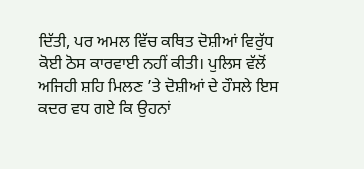ਦਿੱਤੀ, ਪਰ ਅਮਲ ਵਿੱਚ ਕਥਿਤ ਦੋਸ਼ੀਆਂ ਵਿਰੁੱਧ ਕੋਈ ਠੋਸ ਕਾਰਵਾਈ ਨਹੀਂ ਕੀਤੀ। ਪੁਲਿਸ ਵੱਲੋਂ ਅਜਿਹੀ ਸ਼ਹਿ ਮਿਲਣ ’ਤੇ ਦੋਸ਼ੀਆਂ ਦੇ ਹੌਸਲੇ ਇਸ ਕਦਰ ਵਧ ਗਏ ਕਿ ਉਹਨਾਂ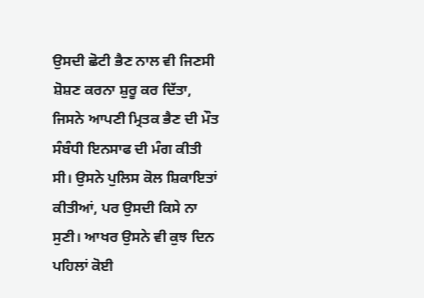ਉਸਦੀ ਛੋਟੀ ਭੈਣ ਨਾਲ ਵੀ ਜਿਣਸੀ ਸ਼ੋਸ਼ਣ ਕਰਨਾ ਸ਼ੁਰੂ ਕਰ ਦਿੱਤਾ, ਜਿਸਨੇ ਆਪਣੀ ਮ੍ਰਿਤਕ ਭੈਣ ਦੀ ਮੌਤ ਸੰਬੰਧੀ ਇਨਸਾਫ ਦੀ ਮੰਗ ਕੀਤੀ ਸੀ। ਉਸਨੇ ਪੁਲਿਸ ਕੋਲ ਸ਼ਿਕਾਇਤਾਂ ਕੀਤੀਆਂ, ਪਰ ਉਸਦੀ ਕਿਸੇ ਨਾ ਸੁਣੀ। ਆਖਰ ਉਸਨੇ ਵੀ ਕੁਝ ਦਿਨ ਪਹਿਲਾਂ ਕੋਈ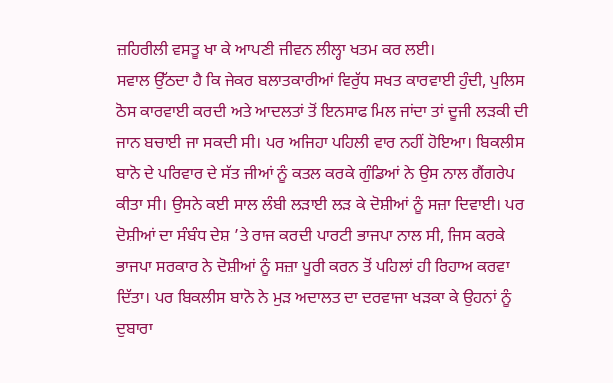ਜ਼ਹਿਰੀਲੀ ਵਸਤੂ ਖਾ ਕੇ ਆਪਣੀ ਜੀਵਨ ਲੀਲ੍ਹਾ ਖਤਮ ਕਰ ਲਈ।
ਸਵਾਲ ਉੱਠਦਾ ਹੈ ਕਿ ਜੇਕਰ ਬਲਾਤਕਾਰੀਆਂ ਵਿਰੁੱਧ ਸਖਤ ਕਾਰਵਾਈ ਹੁੰਦੀ, ਪੁਲਿਸ ਠੋਸ ਕਾਰਵਾਈ ਕਰਦੀ ਅਤੇ ਆਦਲਤਾਂ ਤੋਂ ਇਨਸਾਫ ਮਿਲ ਜਾਂਦਾ ਤਾਂ ਦੂਜੀ ਲੜਕੀ ਦੀ ਜਾਨ ਬਚਾਈ ਜਾ ਸਕਦੀ ਸੀ। ਪਰ ਅਜਿਹਾ ਪਹਿਲੀ ਵਾਰ ਨਹੀਂ ਹੋਇਆ। ਬਿਕਲੀਸ ਬਾਨੋ ਦੇ ਪਰਿਵਾਰ ਦੇ ਸੱਤ ਜੀਆਂ ਨੂੰ ਕਤਲ ਕਰਕੇ ਗੁੰਡਿਆਂ ਨੇ ਉਸ ਨਾਲ ਗੈਂਗਰੇਪ ਕੀਤਾ ਸੀ। ਉਸਨੇ ਕਈ ਸਾਲ ਲੰਬੀ ਲੜਾਈ ਲੜ ਕੇ ਦੋਸ਼ੀਆਂ ਨੂੰ ਸਜ਼ਾ ਦਿਵਾਈ। ਪਰ ਦੋਸ਼ੀਆਂ ਦਾ ਸੰਬੰਧ ਦੇਸ਼ ’ਤੇ ਰਾਜ ਕਰਦੀ ਪਾਰਟੀ ਭਾਜਪਾ ਨਾਲ ਸੀ, ਜਿਸ ਕਰਕੇ ਭਾਜਪਾ ਸਰਕਾਰ ਨੇ ਦੋਸ਼ੀਆਂ ਨੂੰ ਸਜ਼ਾ ਪੂਰੀ ਕਰਨ ਤੋਂ ਪਹਿਲਾਂ ਹੀ ਰਿਹਾਅ ਕਰਵਾ ਦਿੱਤਾ। ਪਰ ਬਿਕਲੀਸ ਬਾਨੋ ਨੇ ਮੁੜ ਅਦਾਲਤ ਦਾ ਦਰਵਾਜਾ ਖੜਕਾ ਕੇ ਉਹਨਾਂ ਨੂੰ ਦੁਬਾਰਾ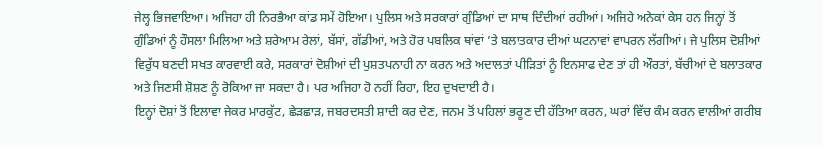ਜੇਲ੍ਹ ਭਿਜਵਾਇਆ। ਅਜਿਹਾ ਹੀ ਨਿਰਭੈਆ ਕਾਂਡ ਸਮੇਂ ਹੋਇਆ। ਪੁਲਿਸ ਅਤੇ ਸਰਕਾਰਾਂ ਗੁੰਡਿਆਂ ਦਾ ਸਾਥ ਦਿੰਦੀਆਂ ਰਹੀਆਂ। ਅਜਿਹੇ ਅਨੇਕਾਂ ਕੇਸ ਹਨ ਜਿਨ੍ਹਾਂ ਤੋਂ ਗੁੰਡਿਆਂ ਨੂੰ ਹੌਸਲਾ ਮਿਲਿਆ ਅਤੇ ਸ਼ਰੇਆਮ ਰੇਲਾਂ, ਬੱਸਾਂ, ਗੱਡੀਆਂ, ਅਤੇ ਹੋਰ ਪਬਲਿਕ ਥਾਂਵਾਂ ’ਤੇ ਬਲਾਤਕਾਰ ਦੀਆਂ ਘਟਨਾਵਾਂ ਵਾਪਰਨ ਲੱਗੀਆਂ। ਜੇ ਪੁਲਿਸ ਦੋਸ਼ੀਆਂ ਵਿਰੁੱਧ ਬਣਦੀ ਸਖਤ ਕਾਰਵਾਈ ਕਰੇ, ਸਰਕਾਰਾਂ ਦੋਸ਼ੀਆਂ ਦੀ ਪੁਸ਼ਤਪਨਾਹੀ ਨਾ ਕਰਨ ਅਤੇ ਅਦਾਲਤਾਂ ਪੀੜਿਤਾਂ ਨੂੰ ਇਨਸਾਫ ਦੇਣ ਤਾਂ ਹੀ ਔਰਤਾਂ, ਬੱਚੀਆਂ ਦੇ ਬਲਾਤਕਾਰ ਅਤੇ ਜਿਣਸੀ ਸ਼ੋਸ਼ਣ ਨੂੰ ਰੋਕਿਆ ਜਾ ਸਕਦਾ ਹੈ। ਪਰ ਅਜਿਹਾ ਹੋ ਨਹੀਂ ਰਿਹਾ, ਇਹ ਦੁਖਦਾਈ ਹੈ।
ਇਨ੍ਹਾਂ ਦੋਸ਼ਾਂ ਤੋਂ ਇਲਾਵਾ ਜੇਕਰ ਮਾਰਕੁੱਟ, ਛੇੜਛਾੜ, ਜਬਰਦਸਤੀ ਸ਼ਾਦੀ ਕਰ ਦੇਣ, ਜਨਮ ਤੋਂ ਪਹਿਲਾਂ ਭਰੂਣ ਦੀ ਹੱਤਿਆ ਕਰਨ, ਘਰਾਂ ਵਿੱਚ ਕੰਮ ਕਰਨ ਵਾਲੀਆਂ ਗਰੀਬ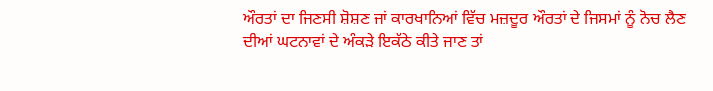ਔਰਤਾਂ ਦਾ ਜਿਣਸੀ ਸ਼ੋਸ਼ਣ ਜਾਂ ਕਾਰਖਾਨਿਆਂ ਵਿੱਚ ਮਜ਼ਦੂਰ ਔਰਤਾਂ ਦੇ ਜਿਸਮਾਂ ਨੂੰ ਨੋਚ ਲੈਣ ਦੀਆਂ ਘਟਨਾਵਾਂ ਦੇ ਅੰਕੜੇ ਇਕੱਠੇ ਕੀਤੇ ਜਾਣ ਤਾਂ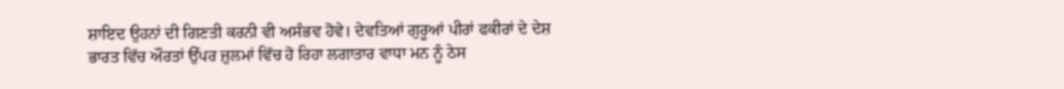ਸ਼ਾਇਦ ਉਹਨਾਂ ਦੀ ਗਿਣਤੀ ਕਰਨੀ ਵੀ ਅਸੰਭਵ ਹੋਵੇ। ਦੇਵਤਿਆਂ ਗੁਰੂਆਂ ਪੀਰਾਂ ਫਕੀਰਾਂ ਦੇ ਦੇਸ਼ ਭਾਰਤ ਵਿੱਚ ਔਰਤਾਂ ਉੱਪਰ ਜ਼ੁਲਮਾਂ ਵਿੱਚ ਹੋ ਰਿਹਾ ਲਗਾਤਾਰ ਵਾਧਾ ਮਨ ਨੂੰ ਠੇਸ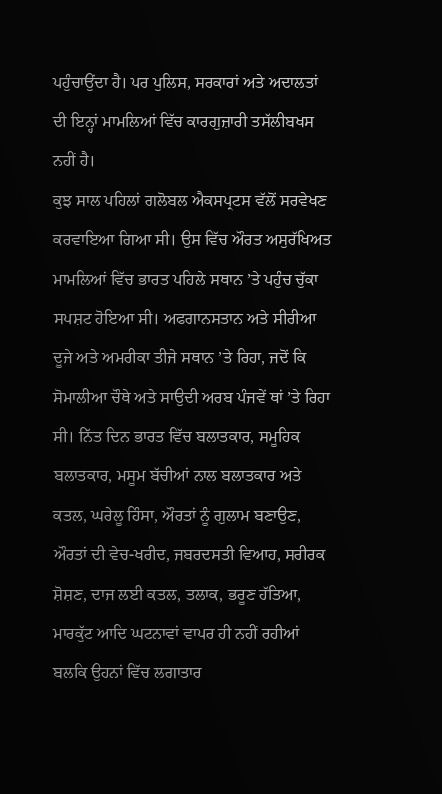ਪਹੁੰਚਾਉਂਦਾ ਹੈ। ਪਰ ਪੁਲਿਸ, ਸਰਕਾਰਾਂ ਅਤੇ ਅਦਾਲਤਾਂ ਦੀ ਇਨ੍ਹਾਂ ਮਾਮਲਿਆਂ ਵਿੱਚ ਕਾਰਗੁਜ਼ਾਰੀ ਤਸੱਲੀਬਖਸ ਨਹੀਂ ਹੈ।
ਕੁਝ ਸਾਲ ਪਹਿਲਾਂ ਗਲੋਬਲ ਐਕਸਪ੍ਰਟਸ ਵੱਲੋਂ ਸਰਵੇਖਣ ਕਰਵਾਇਆ ਗਿਆ ਸੀ। ਉਸ ਵਿੱਚ ਔਰਤ ਅਸੁਰੱਖਿਅਤ ਮਾਮਲਿਆਂ ਵਿੱਚ ਭਾਰਤ ਪਹਿਲੇ ਸਥਾਨ ’ਤੇ ਪਹੁੰਚ ਚੁੱਕਾ ਸਪਸ਼ਟ ਹੋਇਆ ਸੀ। ਅਫਗਾਨਸਤਾਨ ਅਤੇ ਸੀਰੀਆ ਦੂਜੇ ਅਤੇ ਅਮਰੀਕਾ ਤੀਜੇ ਸਥਾਨ ’ਤੇ ਰਿਹਾ, ਜਦੋਂ ਕਿ ਸੋਮਾਲੀਆ ਚੌਥੇ ਅਤੇ ਸਾਉਦੀ ਅਰਬ ਪੰਜਵੇਂ ਥਾਂ ’ਤੇ ਰਿਹਾ ਸੀ। ਨਿੱਤ ਦਿਨ ਭਾਰਤ ਵਿੱਚ ਬਲਾਤਕਾਰ, ਸਮੂਹਿਕ ਬਲਾਤਕਾਰ, ਮਸੂਮ ਬੱਚੀਆਂ ਨਾਲ ਬਲਾਤਕਾਰ ਅਤੇ ਕਤਲ, ਘਰੇਲੂ ਹਿੰਸਾ, ਔਰਤਾਂ ਨੂੰ ਗੁਲਾਮ ਬਣਾਉਣ, ਔਰਤਾਂ ਦੀ ਵੇਚ-ਖਰੀਦ, ਜਬਰਦਸਤੀ ਵਿਆਹ, ਸਰੀਰਕ ਸ਼ੋਸ਼ਣ, ਦਾਜ ਲਈ ਕਤਲ, ਤਲਾਕ, ਭਰੂਣ ਹੱਤਿਆ, ਮਾਰਕੁੱਟ ਆਦਿ ਘਟਨਾਵਾਂ ਵਾਪਰ ਹੀ ਨਹੀਂ ਰਹੀਆਂ ਬਲਕਿ ਉਹਨਾਂ ਵਿੱਚ ਲਗਾਤਾਰ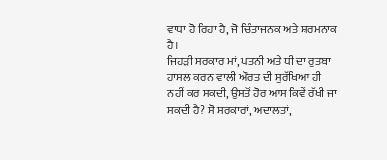ਵਾਧਾ ਹੋ ਰਿਹਾ ਹੈ, ਜੋ ਚਿੰਤਾਜਨਕ ਅਤੇ ਸ਼ਰਮਨਾਕ ਹੈ।
ਜਿਹੜੀ ਸਰਕਾਰ ਮਾਂ, ਪਤਨੀ ਅਤੇ ਧੀ ਦਾ ਰੁਤਬਾ ਹਾਸਲ ਕਰਨ ਵਾਲੀ ਔਰਤ ਦੀ ਸੁਰੱਖਿਆ ਹੀ ਨਹੀਂ ਕਰ ਸਕਦੀ, ਉਸਤੋਂ ਹੋਰ ਆਸ ਕਿਵੇਂ ਰੱਖੀ ਜਾ ਸਕਦੀ ਹੈ? ਸੋ ਸਰਕਾਰਾਂ, ਅਦਾਲਤਾਂ,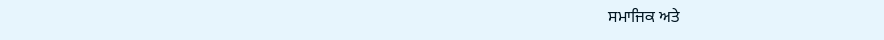ਸਮਾਜਿਕ ਅਤੇ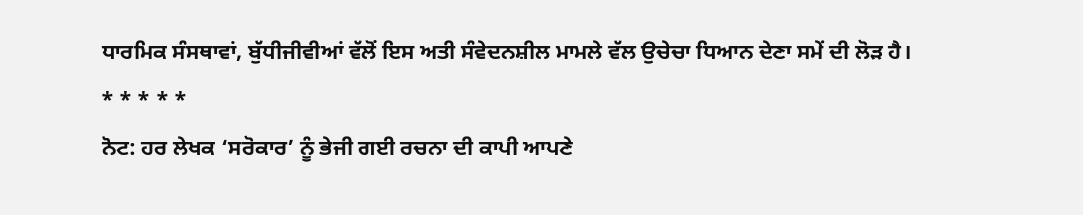ਧਾਰਮਿਕ ਸੰਸਥਾਵਾਂ, ਬੁੱਧੀਜੀਵੀਆਂ ਵੱਲੋਂ ਇਸ ਅਤੀ ਸੰਵੇਦਨਸ਼ੀਲ ਮਾਮਲੇ ਵੱਲ ਉਚੇਚਾ ਧਿਆਨ ਦੇਣਾ ਸਮੇਂ ਦੀ ਲੋੜ ਹੈ।
* * * * *
ਨੋਟ: ਹਰ ਲੇਖਕ ‘ਸਰੋਕਾਰ’ ਨੂੰ ਭੇਜੀ ਗਈ ਰਚਨਾ ਦੀ ਕਾਪੀ ਆਪਣੇ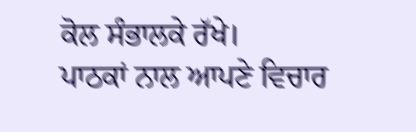ਕੋਲ ਸੰਭਾਲਕੇ ਰੱਖੇ।
ਪਾਠਕਾਂ ਨਾਲ ਆਪਣੇ ਵਿਚਾਰ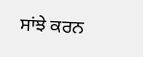ਸਾਂਝੇ ਕਰਨ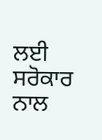ਲਈ ਸਰੋਕਾਰ ਨਾਲ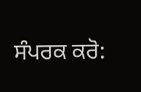ਸੰਪਰਕ ਕਰੋ: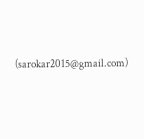(sarokar2015@gmail.com)